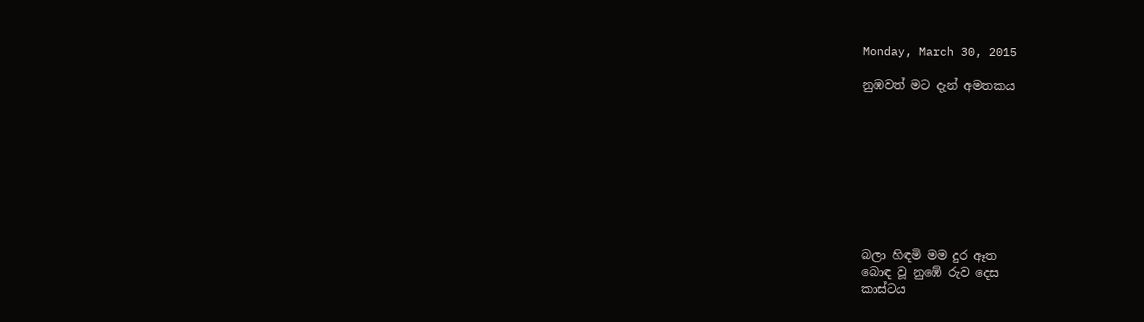Monday, March 30, 2015

නුඹවත් මට දැන් අමතකය









බලා හිඳමි මම දුර ඈත
බොඳ වූ නුඹේ රුව දෙස
කාස්ටය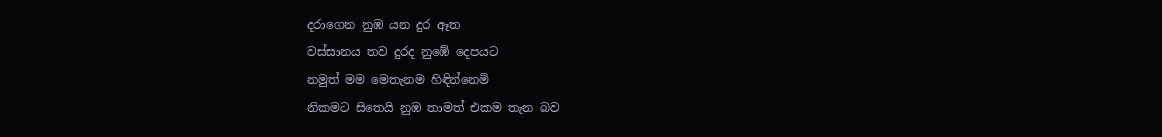දරාගෙන නුඹ යන දුර ඈත
වස්සානය තව දුරද නුඹේ දෙපයට
නමුත් මම මෙතැනම හිඳින්නෙමි
නිකමට සිතෙයි නුඹ තාමත් එකම තැන බව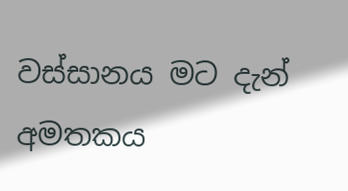වස්සානය මට දැන් අමතකය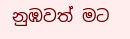නුඹවත් මට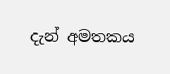දැන් අමතකය